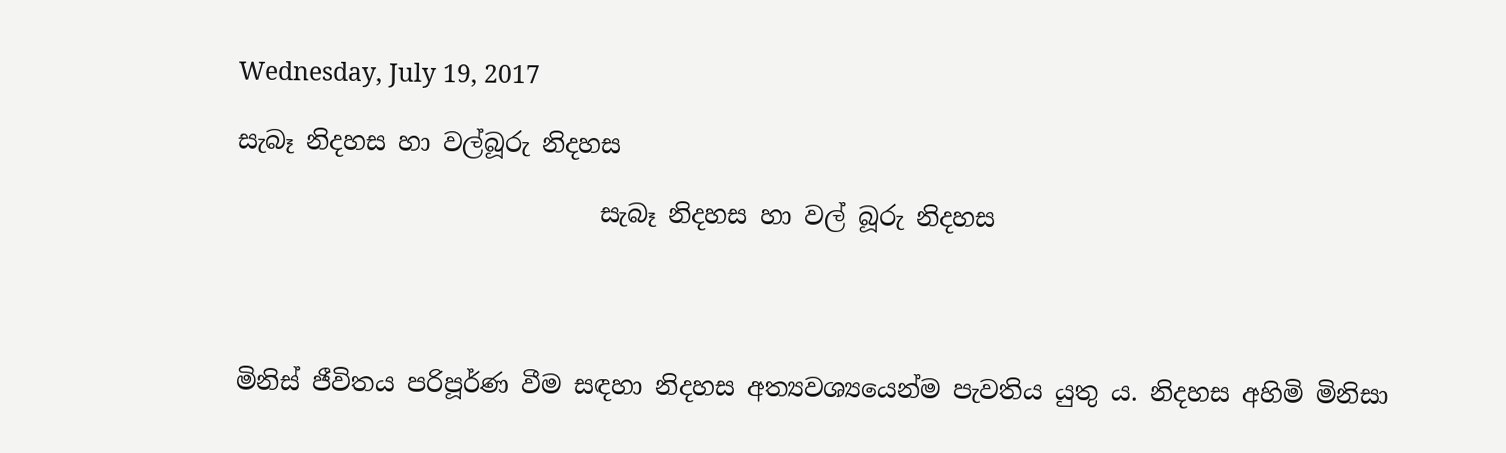Wednesday, July 19, 2017

සැබෑ නිදහස හා වල්බූරු නිදහස

                             සැබෑ නිදහස හා වල් බූරු නිදහස




මිනිස් ජීවිතය පරිපූර්ණ වීම සඳහා නිදහස අත්‍යවශ්‍යයෙන්ම පැවතිය යුතු ය. නිදහස අහිමි මිනිසා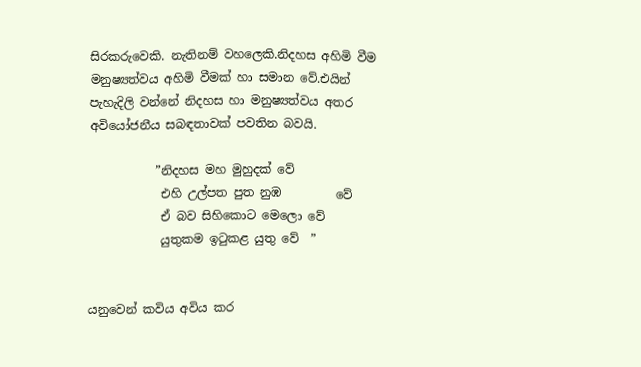සිරකරුවෙකි. නැතිනම් වහලෙකි.නිදහස අහිමි වීම මනුෂ්‍යත්වය අහිමි වීමක් හා සමාන වේ.එයින් පැහැදිලි වන්නේ නිදහස හා මනුෂ්‍යත්වය අතර අවියෝජනීය සබඳතාවක් පවතින බවයි.

           ”නිදහස මහ මුහුදක් වේ
            එහි උල්පත පුත නුඹ         වේ
            ඒ බව සිහිකොට මෙලො වේ
            යුතුකම ඉටුකළ යුතු වේ  ”


යනුවෙන් කවිය අවිය කර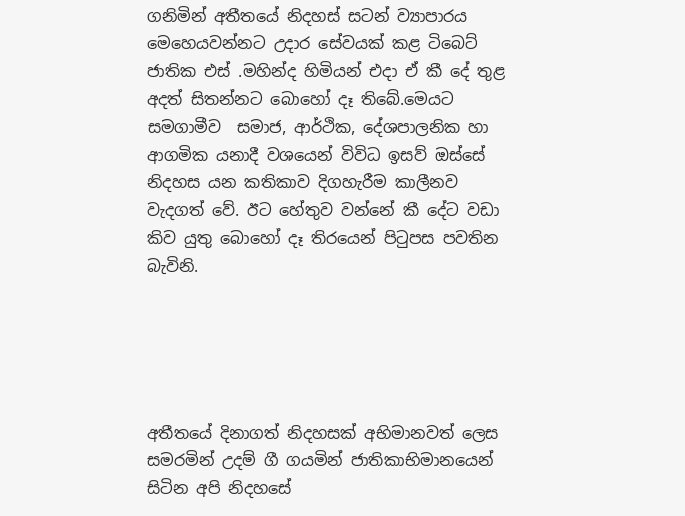ගනිමින් අතීතයේ නිදහස් සටන් ව්‍යාපාරය මෙහෙයවන්නට උදාර සේවයක් කළ ටිබෙට් ජාතික එස් .මහින්ද හිමියන් එදා ඒ කී දේ තුළ අදත් සිතන්නට බොහෝ දෑ තිබේ.මෙයට සමගාමීව  සමාජ, ආර්ථික, දේශපාලනික හා ආගමික යනාදී වශයෙන් විවිධ ඉසව් ඔස්සේ නිදහස යන කතිකාව දිගහැරීම කාලීනව වැදගත් වේ. ඊට හේතුව වන්නේ කී දේට වඩා කිව යුතු බොහෝ දෑ තිරයෙන් පිටුපස පවතින බැවිනි.





අතීතයේ දිනාගත් නිදහසක් අභිමානවත් ලෙස සමරමින් උදම් ගී ගයමින් ජාතිකාභිමානයෙන් සිටින අපි නිදහසේ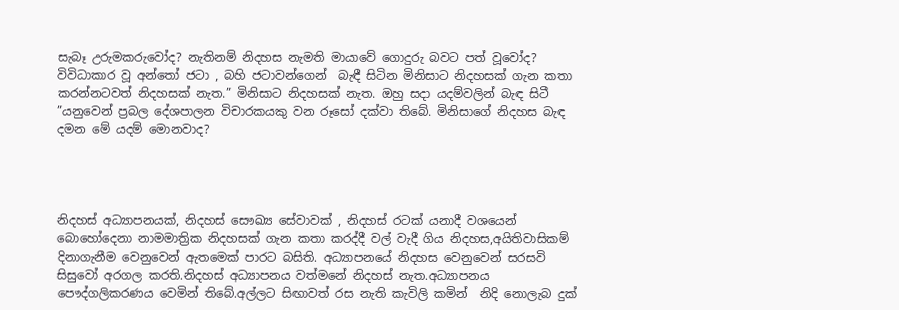සැබෑ උරුමකරුවෝද? නැතිනම් නිදහස නැමති මායාවේ ගොදුරු බවට පත් වූවෝද? විවිධාකාර වූ අන්තෝ ජටා , බහි ජටාවන්ගෙන්  බැඳී සිටින මිනිසාට නිදහසක් ගැන කතා කරන්නටවත් නිදහසක් නැත.” මිනිසාට නිදහසක් නැත. ඔහු සදා යදම්වලින් බැඳ සිටී ”යනුවෙන් ප්‍රබල දේශපාලන විචාරකයකු වන රූසෝ දක්වා තිබේ. මිනිසාගේ නිදහස බැඳ දමන මේ යදම් මොනවාද?




නිදහස් අධ්‍යාපනයක්, නිදහස් සෞඛ්‍ය සේවාවක් , නිදහස් රටක් යනාදී වශයෙන් බොහෝදෙනා නාමමාත්‍රික නිදහසක් ගැන කතා කරද්දී වල් වැදී ගිය නිදහස,අයිතිවාසිකම් දිනාගැනීම වෙනුවෙන් ඇතමෙක් පාරට බසිති. අධ්‍යාපනයේ නිදහස වෙනුවෙන් සරසවි සිසුවෝ අරගල කරති.නිදහස් අධ්‍යාපනය වත්මනේ නිදහස් නැත.අධ්‍යාපනය පෞද්ගලිකරණය වෙමින් තිබේ.අල්ලට සිඟාවත් රස නැති කැවිලි කමින්  නිදි නොලැබ දුක්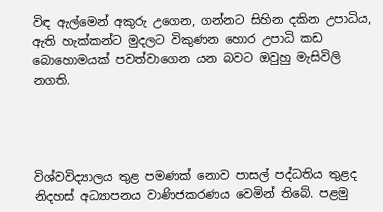විඳ ඇල්මෙන් අකුරු උගෙන, ගන්නට සිහින දකින උපාධිය, ඇති හැක්කන්ට මුදලට විකුණන හොර උපාධි කඩ බොහොමයක් පවත්වාගෙන යන බවට ඔවුහු මැසිවිලි නගති.




විශ්වවිද්‍යාලය තුළ පමණක් නොව පාසල් පද්ධතිය තුළද නිදහස් අධ්‍යාපනය වාණිජකරණය වෙමින් තිබේ. පළමු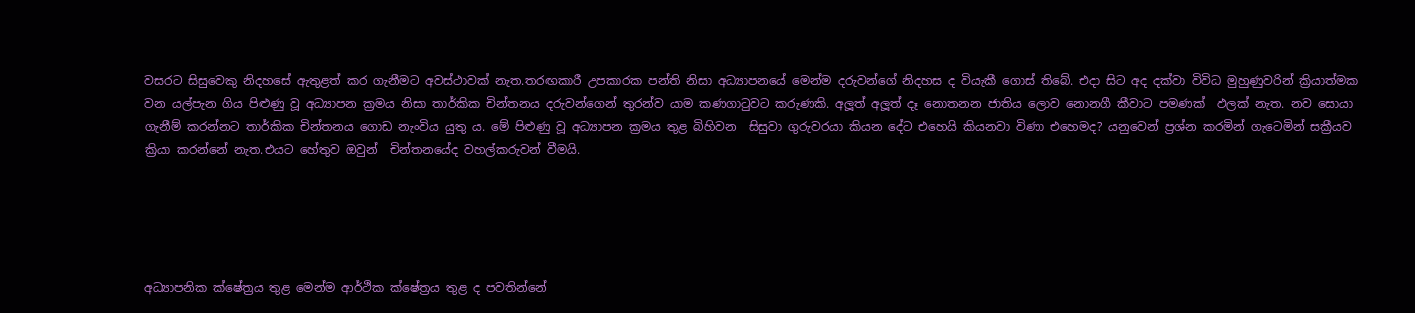වසරට සිසුවෙකු නිදහසේ ඇතුළත් කර ගැනීමට අවස්ථාවක් නැත.තරඟකාරී උපකාරක පන්ති නිසා අධ්‍යාපනයේ මෙන්ම දරුවන්ගේ නිදහස ද වියැකී ගොස් තිබේ. එදා සිට අද දක්වා විවිධ මුහුණුවරින් ක්‍රියාත්මක වන යල්පැන ගිය පිළුණු වූ අධ්‍යාපන ක්‍රමය නිසා තාර්කික චින්තනය දරුවන්ගෙන් තුරන්ව යාම කණගාටුවට කරුණකි. අලූත් අලූත් දෑ නොතනන ජාතිය ලොව නොනගී කීවාට පමණක්  ඵලක් නැත. නව සොයා ගැනීම් කරන්නට තාර්කික චින්තනය ගොඩ නැංවිය යුතු ය. මේ පිළුණු වූ අධ්‍යාපන ක්‍රමය තුළ බිහිවන  සිසුවා ගුරුවරයා කියන දේට එහෙයි කියනවා විණා එහෙමද? යනුවෙන් ප්‍රශ්න කරමින් ගැටෙමින් සක්‍රීයව ක්‍රියා කරන්නේ නැත.එයට හේතුව ඔවුන්  චින්තනයේද වහල්කරුවන් වීමයි.





අධ්‍යාපනික ක්ෂේත්‍රය තුළ මෙන්ම ආර්ථික ක්ෂේත්‍රය තුළ ද පවතින්නේ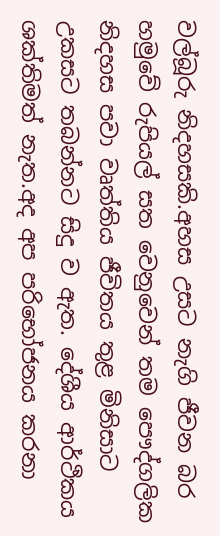වල්බූරු නිදහසකි.අහස උසට නැගි ජීවන බර හමුවේ රුපියල් සත වෙනුවෙන් තම පෞද්ගලික නිදහස පවා වෘත්තිය ජීවිතය තුළ මිනිසාට උකසට තබන්නට සිදු ව ඇත. දේශීය ආර්ථිකය ශක්තිමත් නැත.අද අප පරිභෝජනය කරනා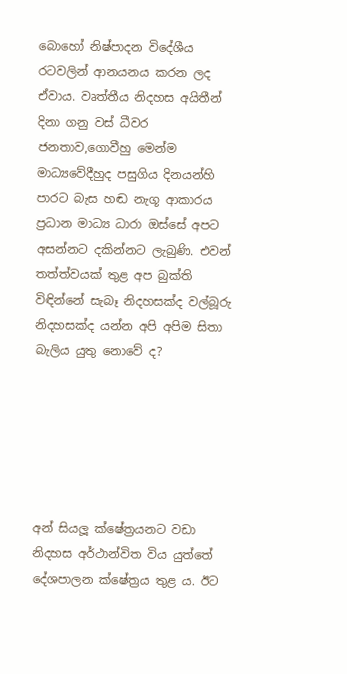බොහෝ නිෂ්පාදන විදේශීය රටවලින් ආනයනය කරන ලද ඒවාය. වෘත්තීය නිදහස අයිතීන් දිනා ගනු වස් ධීවර ජනතාව,ගොවීහු මෙන්ම මාධ්‍යවේදීහුද පසුගිය දිනයන්හි පාරට බැස හඬ නැගූ ආකාරය ප්‍රධාන මාධ්‍ය ධාරා ඔස්සේ අපට අසන්නට දකින්නට ලැබුණි. එවන් තත්ත්වයක් තුළ අප බුක්ති විඳින්නේ සැබෑ නිදහසක්ද වල්බූරු නිදහසක්ද යන්න අපි අපිම සිතා බැලිය යුතු නොවේ ද?






අන් සියලූ ක්ෂේත්‍රයනට වඩා නිදහස අර්ථාන්විත විය යුත්තේ දේශපාලන ක්ෂේත්‍රය තුළ ය. ඊට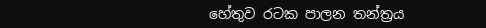හේතුව රටක පාලන තන්ත්‍රය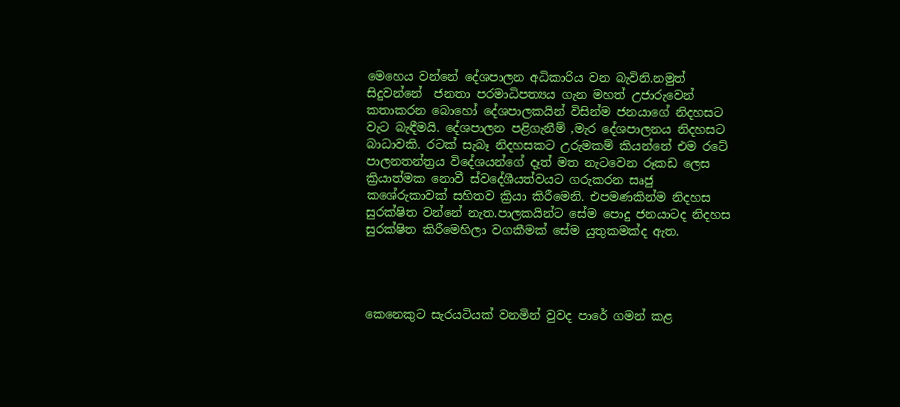මෙහෙය වන්නේ දේශපාලන අධිකාරිය වන බැවිනි.නමුත් සිදුවන්නේ  ජනතා පරමාධිපත්‍යය ගැන මහත් උජාරුවෙන් කතාකරන බොහෝ දේශපාලකයින් විසින්ම ජනයාගේ නිදහසට වැට බැඳීමයි. දේශපාලන පළිගැනීම් ,මැර දේශපාලනය නිදහසට බාධාවකි. රටක් සැබෑ නිදහසකට උරුමකම් කියන්නේ එම රටේ පාලනතන්ත්‍රය විදේශයන්ගේ දෑත් මත නැටවෙන රූකඩ ලෙස ක්‍රියාත්මක නොවී ස්වදේශීයත්වයට ගරුකරන සෘජු කශේරුකාවක් සහිතව ක්‍රියා කිරීමෙනි. එපමණකින්ම නිදහස සුරක්ෂිත වන්නේ නැත.පාලකයින්ට සේම පොදු ජනයාටද නිදහස සුරක්ෂිත කිරීමෙහිලා වගකීමක් සේම යුතුකමක්ද ඇත.




කෙනෙකුට සැරයටියක් වනමින් වුවද පාරේ ගමන් කළ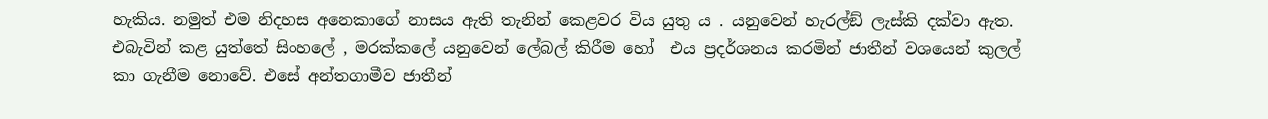හැකිය. නමුත් එම නිදහස අනෙකාගේ නාසය ඇති තැනින් කෙළවර විය යුතු ය . යනුවෙන් හැරල්ඞ් ලැස්කි දක්වා ඇත. එබැවින් කළ යුත්තේ සිංහලේ , මරක්කලේ යනුවෙන් ලේබල් කිරීම හෝ  එය ප්‍රදර්ශනය කරමින් ජාතීන් වශයෙන් කුලල් කා ගැනීම නොවේ. එසේ අන්තගාමීව ජාතීන්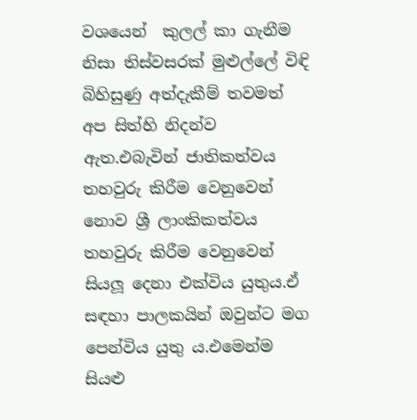වශයෙන්  කුලල් කා ගැනීම නිසා තිස්වසරක් මුළුල්ලේ විඳි බිහිසුණු අත්දැකීම් තවමත් අප සිත්හි නිදන්ව ඇත.එබැවින් ජාතිකත්වය තහවුරු කිරීම වෙනුවෙන් නොව ශ්‍රී ලාංකිකත්වය තහවුරු කිරීම වෙනුවෙන් සියලූ දෙනා එක්විය යුතුය.ඒ සඳහා පාලකයින් ඔවුන්ට මග පෙන්විය යුතු ය.එමෙන්ම සියළු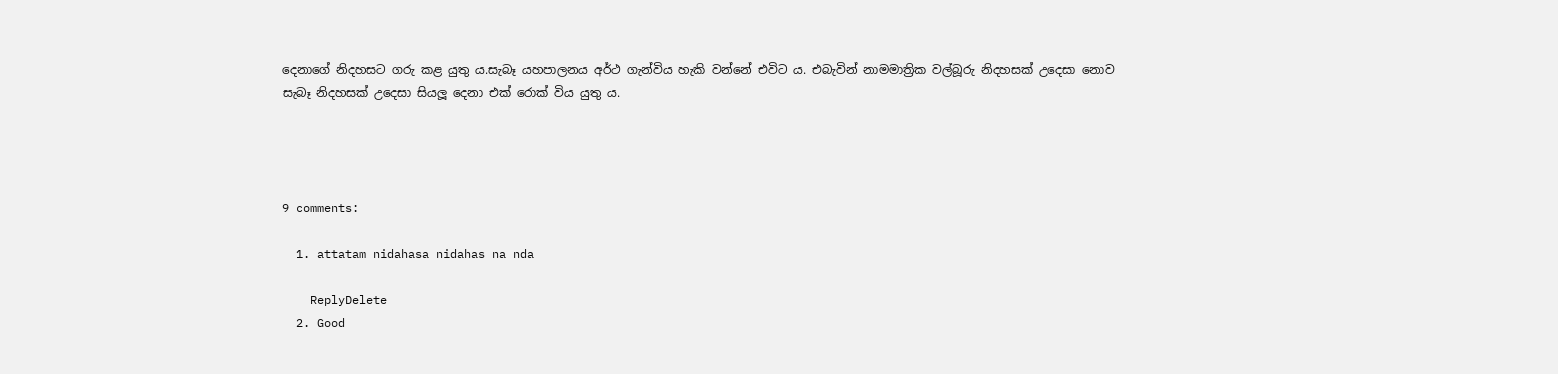දෙනාගේ නිදහසට ගරු කළ යුතු ය.සැබෑ යහපාලනය අර්ථ ගැන්විය හැකි වන්නේ එවිට ය. එබැවින් නාමමාත්‍රික වල්බූරු නිදහසක් උදෙසා නොව සැබෑ නිදහසක් උදෙසා සියලූ දෙනා එක් රොක් විය යුතු ය.




9 comments:

  1. attatam nidahasa nidahas na nda

    ReplyDelete
  2. Good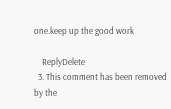one.keep up the good work

    ReplyDelete
  3. This comment has been removed by the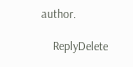author.

    ReplyDelete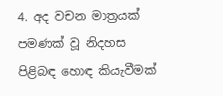4. අද වචන මාත්‍රයක් පමණක් වූ නිදහස පිළිබඳ හොඳ කියැවීමක්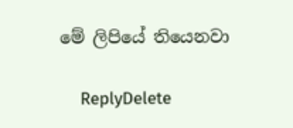මේ ලිපියේ තියෙනවා

    ReplyDelete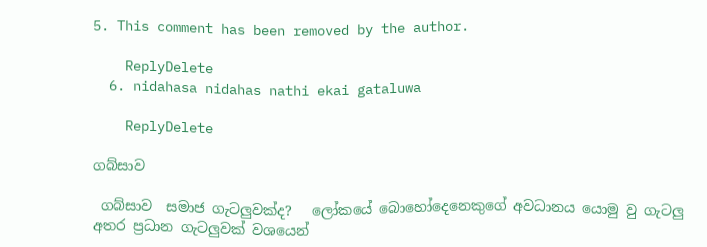5. This comment has been removed by the author.

    ReplyDelete
  6. nidahasa nidahas nathi ekai gataluwa

    ReplyDelete

ගබ්සාව

 ගබ්සාව  සමාජ ගැටලුවක්ද?   ලෝකයේ බොහෝදෙනෙකුගේ අවධානය යොමු වු ගැටලු අතර ප්‍රධාන ගැටලුවක් වශයෙන්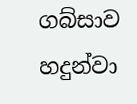ගබ්සාව හදුන්වා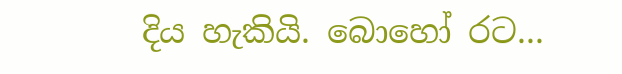දිය හැකියි. බොහෝ රට...